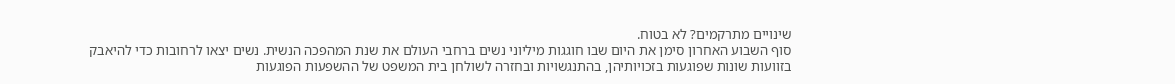שינויים מתרקמים? לא בטוח.
סוף השבוע האחרון סימן את היום שבו חוגגות מיליוני נשים ברחבי העולם את שנת המהפכה הנשית. נשים יצאו לרחובות כדי להיאבק בזוועות שונות שפוגעות בזכויותיהן, בהתנגשויות ובחזרה לשולחן בית המשפט של ההשפעות הפוגעות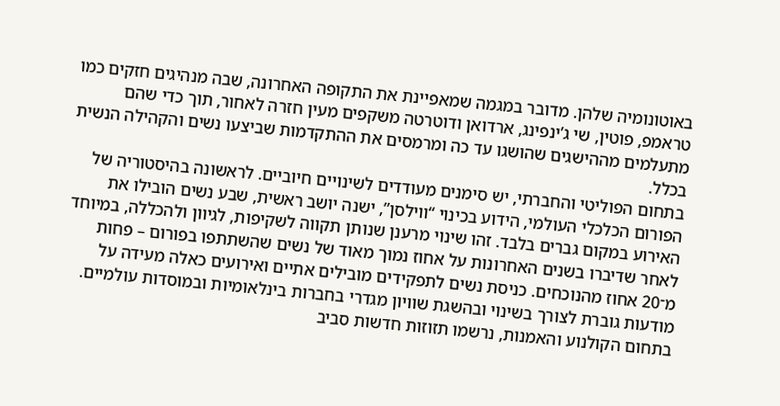באוטונומיה שלהן. מדובר במגמה שמאפיינת את התקופה האחרונה, שבה מנהיגים חזקים כמו טראמפ, פוטין, שי ג’ינפינג, ארדואן ודוטרטה משקפים מעין חזרה לאחור, תוך כדי שהם מתעלמים מההישגים שהושגו עד כה ומרמסים את ההתקדמות שביצעו נשים והקהילה הנשית בכלל.
בתחום הפוליטי והחברתי, יש סימנים מעודדים לשינויים חיוביים. לראשונה בהיסטוריה של הפורום הכלכלי העולמי, הידוע בכינוי “ווילסן”, ישנה יושב ראשית, שבע נשים הובילו את האירוע במקום גברים בלבד. זהו שינוי מרענן שנותן תקווה לשקיפות, לגיוון ולהכללה, במיוחד לאחר שדיברו בשנים האחרונות על אחוז נמוך מאוד של נשים שהשתתפו בפורום – פחות מ־20 אחוז מהנוכחים. כניסת נשים לתפקידים מובילים אתיים ואירועים כאלה מעידה על מודעות גוברת לצורך בשינוי ובהשגת שוויון מגדרי בחברות בינלאומיות ובמוסדות עולמיים.
בתחום הקולנוע והאמנות, נרשמו תזוזות חדשות סביב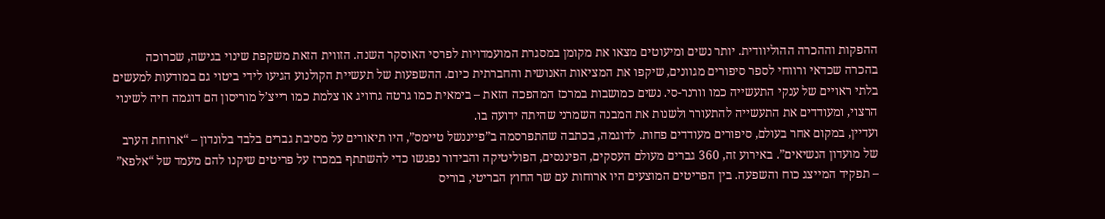ההפקות וההכרה ההוליוודית. יותר נשים ומיעוטים מצאו את מקומן במסגרת המועמדויות לפרסי האוסקר השנה. הזווית הזאת משקפת שינוי בגישה, שכרוכה בהכרה שכדאי ורווחי לספר סיפורים מגוונים, שיקפו את המציאות האנושית והחברתית כיום. ההשפעות של תעשיית הקולנוע הגיעו לידי ביטוי גם במודעות למעשים בלתי ראויים של ענקי התעשייה כמו וורנר-סי. נשים כמושבות במרכז המהפכה הזאת – בימאית כמו גרטה גרוויג או צלמת כמו רייצ’ל מוריסון הם דוגמה חיה לשינוי הרצוי, ומעודדים את התעשייה להתעורר ולשנות את המבנה השמרני שהיתה ידועה בו.
ועדיין, במקום אחר בעולם, סיפורים מעודדים פחות. לדוגמה, בכתבה שהתפרסמה ב”פייננשל טיימס”, היו תיאורים על מסיבת גברים בלבד בלונדון – “ארוחת הערב של מועדון הנשיאים”. באירוע זה, 360 גברים מעולם העסקים, הפיננסים, הפוליטיקה והבידור נפגשו כדי להשתתף במכרז על פריטים שיקנו להם מעמד של “אלפא” – תפקיד המייצג כוח והשפעה. בין הפריטים המוצעים היו ארוחות עם שר החוץ הבריטי, בוריס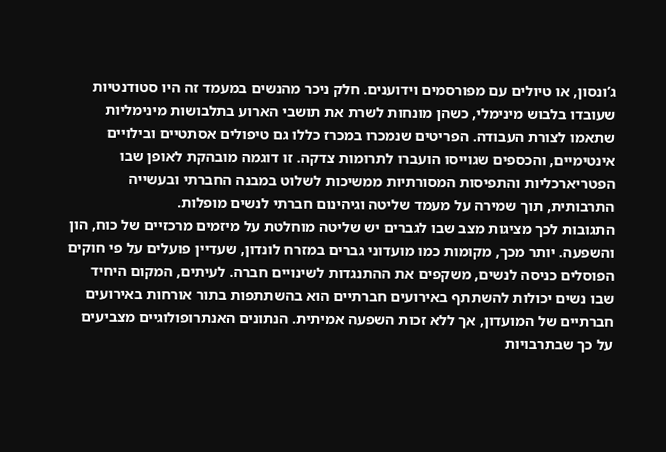ג’ונסון, או טיולים עם מפורסמים וידוענים. חלק ניכר מהנשים במעמד זה היו סטודנטיות שעובדו בלבוש מינימלי, כשהן מונחות לשרת את תושבי הארוע בתלבושות מינימליות שתאמו לצורת העבודה. הפריטים שנמכרו במכרז כללו גם טיפולים אסתטיים ובילויים אינטימיים, והכספים שגוייסו הועברו לתרומות צדקה. זו דוגמה מובהקת לאופן שבו הפטריארכליות והתפיסות המסורתיות ממשיכות לשלוט במבנה החברתי ובעשייה התרבותית, תוך שמירה על מעמד שליטה וגיהינום חברתי לנשים מופלות.
התגובות לכך מציגות מצב שבו לגברים יש שליטה מוחלטת על מיזמים מרכזיים של כוח, הון והשפעה. יותר מכך, מקומות כמו מועדוני גברים במזרח לונדון, שעדיין פועלים על פי חוקים הפוסלים כניסה לנשים, משקפים את ההתנגדות לשינויים חברה. לעיתים, המקום היחיד שבו נשים יכולות להשתתף באירועים חברתיים הוא בהשתתפות בתור אורחות באירועים חברתיים של המועדון, אך ללא זכות השפעה אמיתית. הנתונים האנתרופולוגיים מצביעים על כך שבתרבויות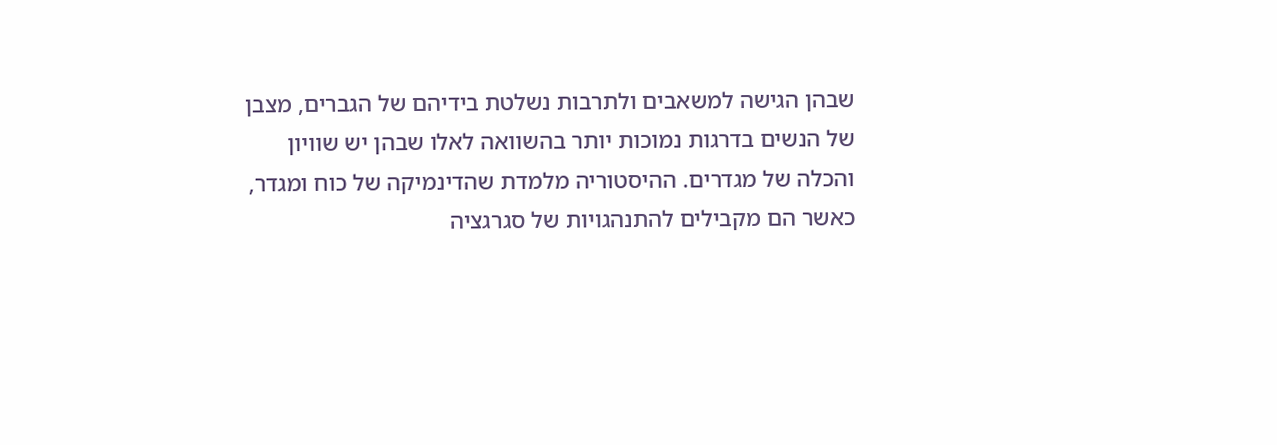שבהן הגישה למשאבים ולתרבות נשלטת בידיהם של הגברים, מצבן של הנשים בדרגות נמוכות יותר בהשוואה לאלו שבהן יש שוויון והכלה של מגדרים. ההיסטוריה מלמדת שהדינמיקה של כוח ומגדר, כאשר הם מקבילים להתנהגויות של סגרגציה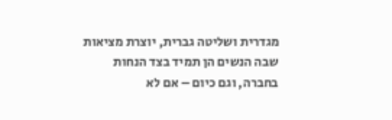מגדרית ושליטה גברית, יוצרת מציאות שבה הנשים הן תמיד בצד הנחות בחברה, וגם כיום – אם לא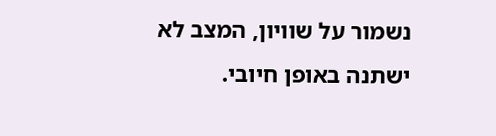נשמור על שוויון, המצב לא ישתנה באופן חיובי.